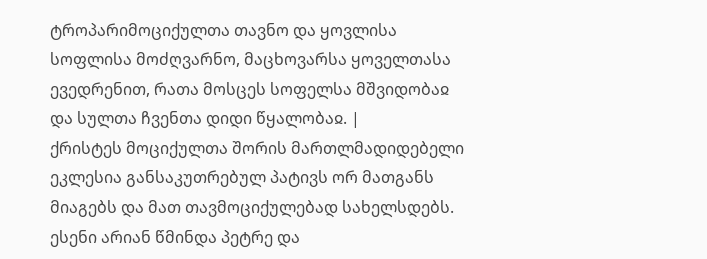ტროპარიმოციქულთა თავნო და ყოვლისა სოფლისა მოძღვარნო, მაცხოვარსა ყოველთასა ევედრენით, რათა მოსცეს სოფელსა მშვიდობაჲ და სულთა ჩვენთა დიდი წყალობაჲ. |
ქრისტეს მოციქულთა შორის მართლმადიდებელი ეკლესია განსაკუთრებულ პატივს ორ მათგანს მიაგებს და მათ თავმოციქულებად სახელსდებს. ესენი არიან წმინდა პეტრე და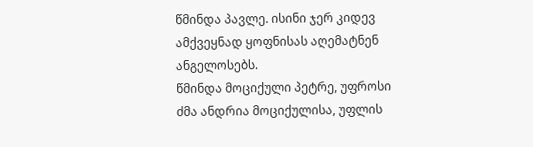წმინდა პავლე. ისინი ჯერ კიდევ ამქვეყნად ყოფნისას აღემატნენ ანგელოსებს.
წმინდა მოციქული პეტრე, უფროსი ძმა ანდრია მოციქულისა, უფლის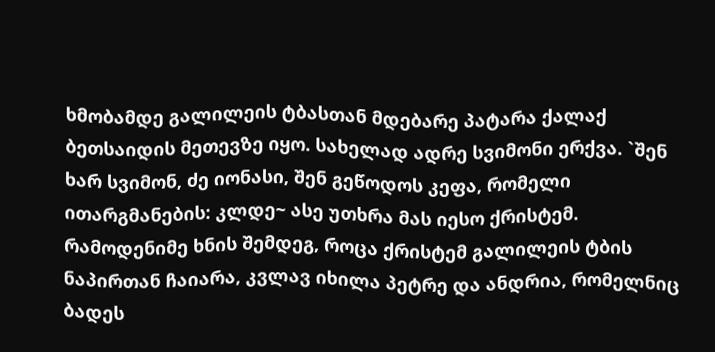ხმობამდე გალილეის ტბასთან მდებარე პატარა ქალაქ ბეთსაიდის მეთევზე იყო. სახელად ადრე სვიმონი ერქვა. `შენ ხარ სვიმონ, ძე იონასი, შენ გეწოდოს კეფა, რომელი ითარგმანების: კლდე~ ასე უთხრა მას იესო ქრისტემ. რამოდენიმე ხნის შემდეგ, როცა ქრისტემ გალილეის ტბის ნაპირთან ჩაიარა, კვლავ იხილა პეტრე და ანდრია, რომელნიც ბადეს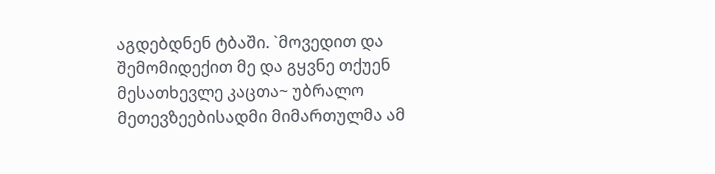აგდებდნენ ტბაში. `მოვედით და შემომიდექით მე და გყვნე თქუენ მესათხევლე კაცთა~ უბრალო მეთევზეებისადმი მიმართულმა ამ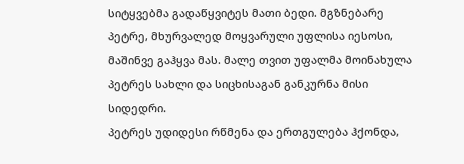სიტყვებმა გადაწყვიტეს მათი ბედი. მგზნებარე პეტრე, მხურვალედ მოყვარული უფლისა იესოსი, მაშინვე გაჰყვა მას. მალე თვით უფალმა მოინახულა პეტრეს სახლი და სიცხისაგან განკურნა მისი სიდედრი.
პეტრეს უდიდესი რწმენა და ერთგულება ჰქონდა,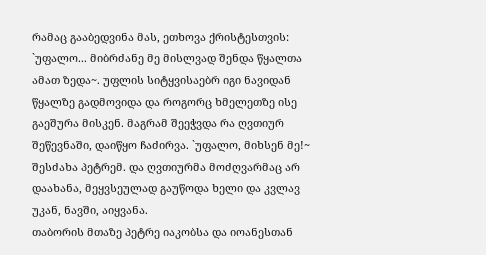რამაც გააბედვინა მას, ეთხოვა ქრისტესთვის: `უფალო... მიბრძანე მე მისლვად შენდა წყალთა ამათ ზედა~. უფლის სიტყვისაებრ იგი ნავიდან წყალზე გადმოვიდა და როგორც ხმელეთზე ისე გაეშურა მისკენ. მაგრამ შეეჭვდა რა ღვთიურ შეწევნაში, დაიწყო ჩაძირვა. `უფალო, მიხსენ მე!~ შესძახა პეტრემ. და ღვთიურმა მოძღვარმაც არ დაახანა, მეყვსეულად გაუწოდა ხელი და კვლავ უკან, ნავში, აიყვანა.
თაბორის მთაზე პეტრე იაკობსა და იოანესთან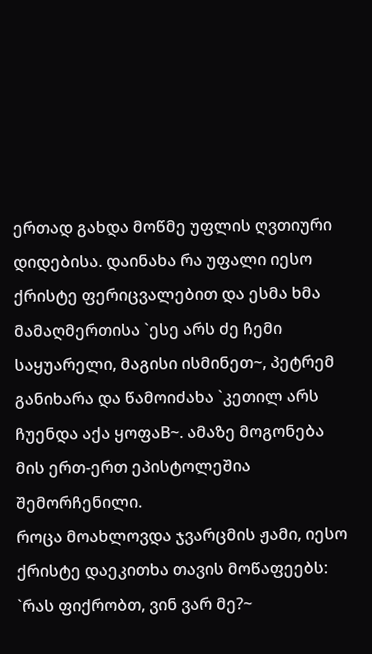ერთად გახდა მოწმე უფლის ღვთიური დიდებისა. დაინახა რა უფალი იესო ქრისტე ფერიცვალებით და ესმა ხმა მამაღმერთისა `ესე არს ძე ჩემი საყუარელი, მაგისი ისმინეთ~, პეტრემ განიხარა და წამოიძახა `კეთილ არს ჩუენდა აქა ყოფაB~. ამაზე მოგონება მის ერთ-ერთ ეპისტოლეშია შემორჩენილი.
როცა მოახლოვდა ჯვარცმის ჟამი, იესო ქრისტე დაეკითხა თავის მოწაფეებს: `რას ფიქრობთ, ვინ ვარ მე?~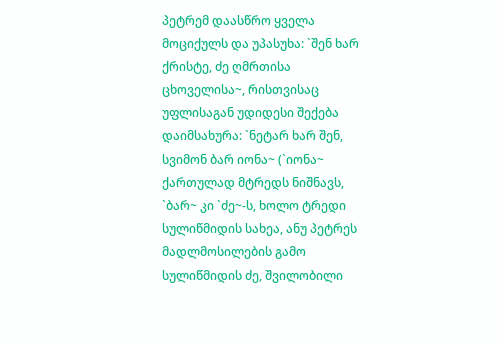პეტრემ დაასწრო ყველა მოციქულს და უპასუხა: `შენ ხარ ქრისტე, ძე ღმრთისა ცხოველისა~, რისთვისაც უფლისაგან უდიდესი შექება დაიმსახურა: `ნეტარ ხარ შენ, სვიმონ ბარ იონა~ (`იონა~ ქართულად მტრედს ნიშნავს, `ბარ~ კი `ძე~-ს, ხოლო ტრედი სულიწმიდის სახეა, ანუ პეტრეს მადლმოსილების გამო სულიწმიდის ძე, შვილობილი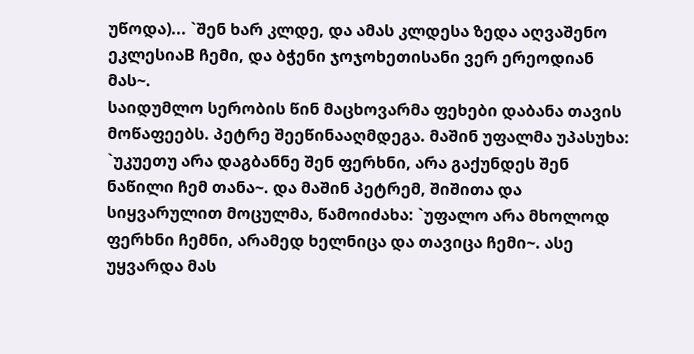უწოდა)... `შენ ხარ კლდე, და ამას კლდესა ზედა აღვაშენო ეკლესიაB ჩემი, და ბჭენი ჯოჯოხეთისანი ვერ ერეოდიან მას~.
საიდუმლო სერობის წინ მაცხოვარმა ფეხები დაბანა თავის მოწაფეებს. პეტრე შეეწინააღმდეგა. მაშინ უფალმა უპასუხა: `უკუეთუ არა დაგბანნე შენ ფერხნი, არა გაქუნდეს შენ ნაწილი ჩემ თანა~. და მაშინ პეტრემ, შიშითა და სიყვარულით მოცულმა, წამოიძახა: `უფალო არა მხოლოდ ფერხნი ჩემნი, არამედ ხელნიცა და თავიცა ჩემი~. ასე უყვარდა მას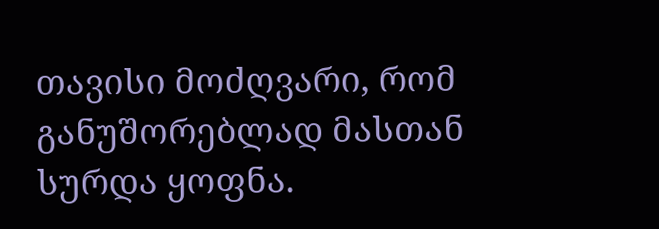თავისი მოძღვარი, რომ განუშორებლად მასთან სურდა ყოფნა.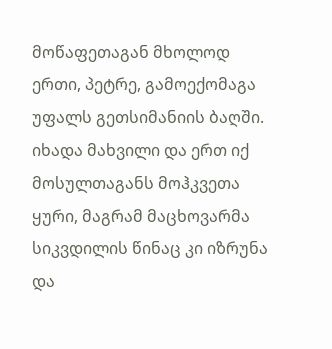მოწაფეთაგან მხოლოდ ერთი, პეტრე, გამოექომაგა უფალს გეთსიმანიის ბაღში. იხადა მახვილი და ერთ იქ მოსულთაგანს მოჰკვეთა ყური, მაგრამ მაცხოვარმა სიკვდილის წინაც კი იზრუნა და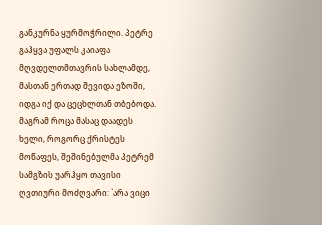განკურნა ყურმოჭრილი. პეტრე გაჰყვა უფალს კაიაფა მღვდელთმთავრის სახლამდე, მასთან ერთად შევიდა ეზოში, იდგა იქ და ცეცხლთან თბებოდა. მაგრამ როცა მასაც დაადეს ხელი, როგორც ქრისტეს მოწაფეს, შეშინებულმა პეტრემ სამგზის უარჰყო თავისი ღვთიური მოძღვარი: `არა ვიცი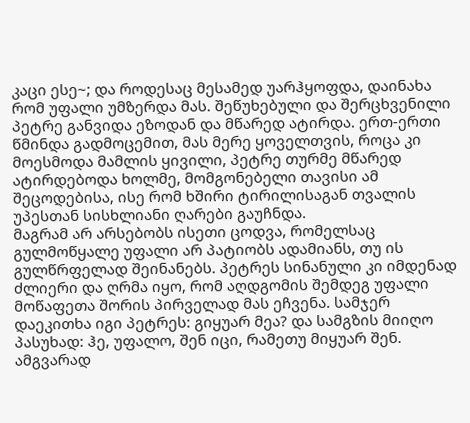კაცი ესე~; და როდესაც მესამედ უარჰყოფდა, დაინახა რომ უფალი უმზერდა მას. შეწუხებული და შერცხვენილი პეტრე განვიდა ეზოდან და მწარედ ატირდა. ერთ-ერთი წმინდა გადმოცემით, მას მერე ყოველთვის, როცა კი მოესმოდა მამლის ყივილი, პეტრე თურმე მწარედ ატირდებოდა ხოლმე, მომგონებელი თავისი ამ შეცოდებისა, ისე რომ ხშირი ტირილისაგან თვალის უპესთან სისხლიანი ღარები გაუჩნდა.
მაგრამ არ არსებობს ისეთი ცოდვა, რომელსაც გულმოწყალე უფალი არ პატიობს ადამიანს, თუ ის გულწრფელად შეინანებს. პეტრეს სინანული კი იმდენად ძლიერი და ღრმა იყო, რომ აღდგომის შემდეგ უფალი მოწაფეთა შორის პირველად მას ეჩვენა. სამჯერ დაეკითხა იგი პეტრეს: გიყუარ მეა? და სამგზის მიიღო პასუხად: ჰე, უფალო, შენ იცი, რამეთუ მიყუარ შენ. ამგვარად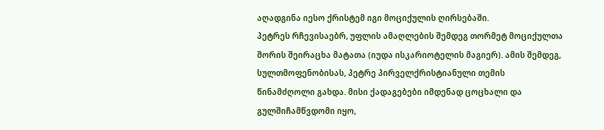აღადგინა იესო ქრისტემ იგი მოციქულის ღირსებაში.
პეტრეს რჩევისაებრ, უფლის ამაღლების შემდეგ თორმეტ მოციქულთა შორის შეირაცხა მატათა (იუდა ისკარიოტელის მაგიერ). ამის შემდეგ, სულთმოფენობისას, პეტრე პირველქრისტიანული თემის წინამძღოლი გახდა. მისი ქადაგებები იმდენად ცოცხალი და გულშიჩამწვდომი იყო,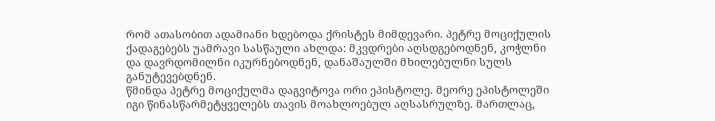რომ ათასობით ადამიანი ხდებოდა ქრისტეს მიმდევარი. პეტრე მოციქულის ქადაგებებს უამრავი სასწაული ახლდა: მკვდრები აღსდგებოდნენ, კოჭლნი და დავრდომილნი იკურნებოდნენ, დანაშაულში მხილებულნი სულს განუტევებდნენ.
წმინდა პეტრე მოციქულმა დაგვიტოვა ორი ეპისტოლე. მეორე ეპისტოლეში იგი წინასწარმეტყველებს თავის მოახლოებულ აღსასრულზე. მართლაც,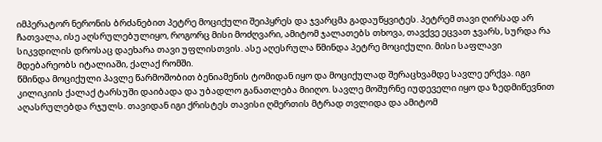იმპერატორ ნერონის ბრძანებით პეტრე მოციქული შეიპყრეს და ჯვარცმა გადაუწყვიტეს. პეტრემ თავი ღირსად არ ჩათვალა, ისე აღსრულებულიყო, როგორც მისი მოძღვარი, ამიტომ ჯალათებს თხოვა, თავქვე ეცვათ ჯვარს, სურდა რა სიკვდილის დროსაც დაეხარა თავი უფლისთვის. ასე აღესრულა წმინდა პეტრე მოციქული. მისი საფლავი მდებარეობს იტალიაში, ქალაქ რომში.
წმინდა მოციქული პავლე წარმოშობით ბენიამენის ტომიდან იყო და მოციქულად შერაცხვამდე სავლე ერქვა. იგი კილიკიის ქალაქ ტარსუში დაიბადა და უბადლო განათლება მიიღო. სავლე მოშურნე იუდეველი იყო და ზედმიწევნით აღასრულებდა რჯულს. თავიდან იგი ქრისტეს თავისი ღმერთის მტრად თვლიდა და ამიტომ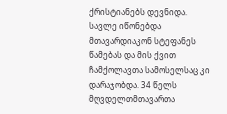ქრისტიანებს დევნიდა. სავლე იწონებდა მთავარდიაკონ სტეფანეს წამებას და მის ქვით ჩამქოლავთა სამოსელსაც კი დარაჯობდა. 34 წელს მღვდელთმთავართა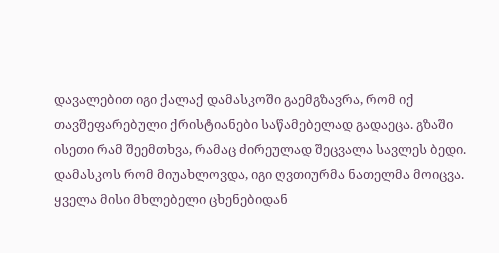დავალებით იგი ქალაქ დამასკოში გაემგზავრა, რომ იქ თავშეფარებული ქრისტიანები საწამებელად გადაეცა. გზაში ისეთი რამ შეემთხვა, რამაც ძირეულად შეცვალა სავლეს ბედი.
დამასკოს რომ მიუახლოვდა, იგი ღვთიურმა ნათელმა მოიცვა. ყველა მისი მხლებელი ცხენებიდან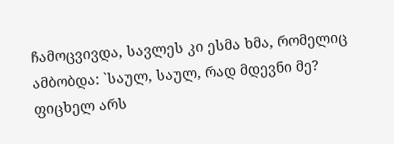ჩამოცვივდა, სავლეს კი ესმა ხმა, რომელიც ამბობდა: `საულ, საულ, რად მდევნი მე? ფიცხელ არს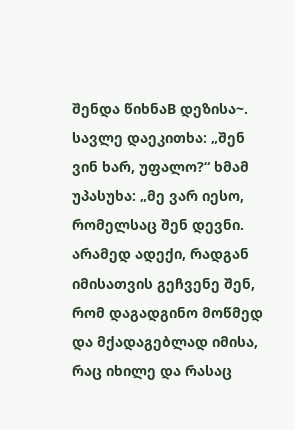შენდა წიხნაB დეზისა~. სავლე დაეკითხა: „შენ ვინ ხარ, უფალო?“ ხმამ უპასუხა: „მე ვარ იესო, რომელსაც შენ დევნი. არამედ ადექი, რადგან იმისათვის გეჩვენე შენ, რომ დაგადგინო მოწმედ და მქადაგებლად იმისა, რაც იხილე და რასაც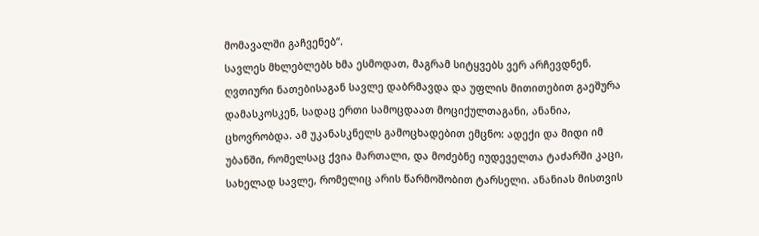მომავალში გაჩვენებ“.
სავლეს მხლებლებს ხმა ესმოდათ, მაგრამ სიტყვებს ვერ არჩევდნენ. ღვთიური ნათებისაგან სავლე დაბრმავდა და უფლის მითითებით გაეშურა დამასკოსკენ, სადაც ერთი სამოცდაათ მოციქულთაგანი, ანანია, ცხოვრობდა. ამ უკანასკნელს გამოცხადებით ემცნო: ადექი და მიდი იმ უბანში, რომელსაც ქვია მართალი, და მოძებნე იუდეველთა ტაძარში კაცი, სახელად სავლე, რომელიც არის წარმოშობით ტარსელი. ანანიას მისთვის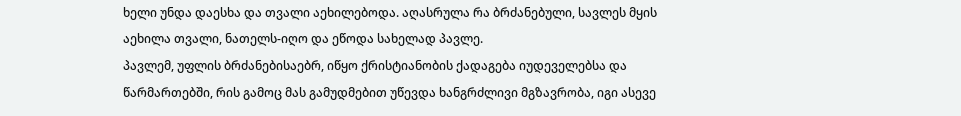ხელი უნდა დაესხა და თვალი აეხილებოდა. აღასრულა რა ბრძანებული, სავლეს მყის აეხილა თვალი, ნათელს-იღო და ეწოდა სახელად პავლე.
პავლემ, უფლის ბრძანებისაებრ, იწყო ქრისტიანობის ქადაგება იუდეველებსა და წარმართებში, რის გამოც მას გამუდმებით უწევდა ხანგრძლივი მგზავრობა, იგი ასევე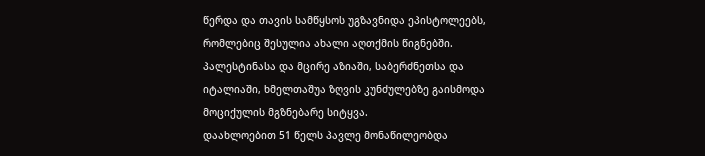წერდა და თავის სამწყსოს უგზავნიდა ეპისტოლეებს, რომლებიც შესულია ახალი აღთქმის წიგნებში. პალესტინასა და მცირე აზიაში, საბერძნეთსა და იტალიაში, ხმელთაშუა ზღვის კუნძულებზე გაისმოდა მოციქულის მგზნებარე სიტყვა.
დაახლოებით 51 წელს პავლე მონაწილეობდა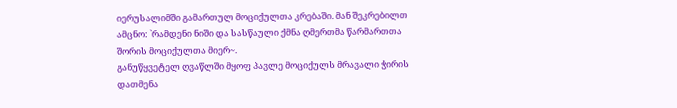იერუსალიმში გამართულ მოციქულთა კრებაში. მან შეკრებილთ ამცნო: `რამდენი ნიში და სასწაული ქმნა ღმერთმა წარმართთა შორის მოციქულთა მიერ~.
განუწყვეტელ ღვაწლში მყოფ პავლე მოციქულს მრავალი ჭირის დათმენა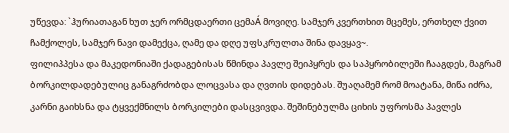უწევდა: `ჰურიათაგან ხუთ ჯერ ორმცდაერთი ცემაÁ მოვიღე. სამჯერ კვერთხით მცემეს, ერთხელ ქვით ჩამქოლეს, სამჯერ ნავი დამექცა, ღამე და დღე უფსკრულთა შინა დავყავ~.
ფილიპპესა და მაკედონიაში ქადაგებისას წმინდა პავლე შეიპყრეს და საპყრობილეში ჩააგდეს, მაგრამ ბორკილდადებულიც განაგრძობდა ლოცვასა და ღვთის დიდებას. შუაღამემ რომ მოატანა, მიწა იძრა, კარნი გაიხსნა და ტყვექმნილს ბორკილები დასცვივდა. შეშინებულმა ციხის უფროსმა პავლეს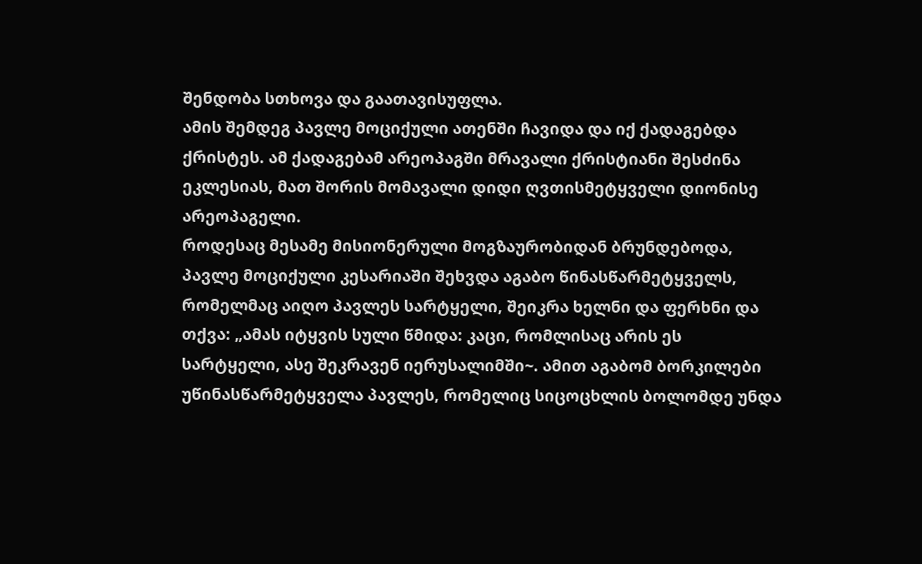შენდობა სთხოვა და გაათავისუფლა.
ამის შემდეგ პავლე მოციქული ათენში ჩავიდა და იქ ქადაგებდა ქრისტეს. ამ ქადაგებამ არეოპაგში მრავალი ქრისტიანი შესძინა ეკლესიას, მათ შორის მომავალი დიდი ღვთისმეტყველი დიონისე არეოპაგელი.
როდესაც მესამე მისიონერული მოგზაურობიდან ბრუნდებოდა, პავლე მოციქული კესარიაში შეხვდა აგაბო წინასწარმეტყველს, რომელმაც აიღო პავლეს სარტყელი, შეიკრა ხელნი და ფერხნი და თქვა: „ამას იტყვის სული წმიდა: კაცი, რომლისაც არის ეს სარტყელი, ასე შეკრავენ იერუსალიმში~. ამით აგაბომ ბორკილები უწინასწარმეტყველა პავლეს, რომელიც სიცოცხლის ბოლომდე უნდა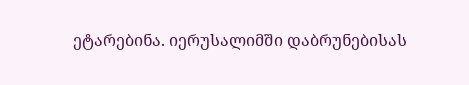ეტარებინა. იერუსალიმში დაბრუნებისას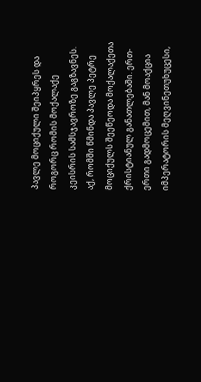პავლე მოციქული შეიპყრეს და როგორც რომის მოქალაქე კეისრის სამსჯავროზე გაგზავნეს.
აქ, რომში წმინდა პავლე პეტრე მოციქულს შეეწეოდა მოქალაქეთა ქრისტიანულ განათლებაში. ერთ-ერთი გადმოცემით, მან მოაქცია იმპერატორის მეღვინეთუხუცესი,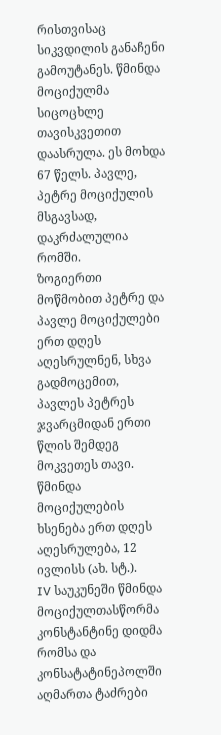რისთვისაც სიკვდილის განაჩენი გამოუტანეს. წმინდა მოციქულმა სიცოცხლე თავისკვეთით დაასრულა. ეს მოხდა 67 წელს. პავლე, პეტრე მოციქულის მსგავსად, დაკრძალულია რომში.
ზოგიერთი მოწმობით პეტრე და პავლე მოციქულები ერთ დღეს აღესრულნენ, სხვა გადმოცემით, პავლეს პეტრეს ჯვარცმიდან ერთი წლის შემდეგ მოკვეთეს თავი. წმინდა მოციქულების ხსენება ერთ დღეს აღესრულება, 12 ივლისს (ახ. სტ.).
IV საუკუნეში წმინდა მოციქულთასწორმა კონსტანტინე დიდმა რომსა და კონსატატინეპოლში აღმართა ტაძრები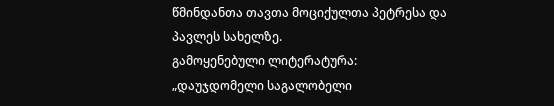წმინდანთა თავთა მოციქულთა პეტრესა და პავლეს სახელზე.
გამოყენებული ლიტერატურა:
„დაუჯდომელი საგალობელი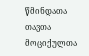წმინდათა თავთა მოციქულთა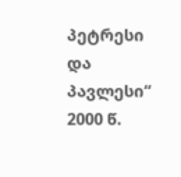პეტრესი და პავლესი“
2000 წ.